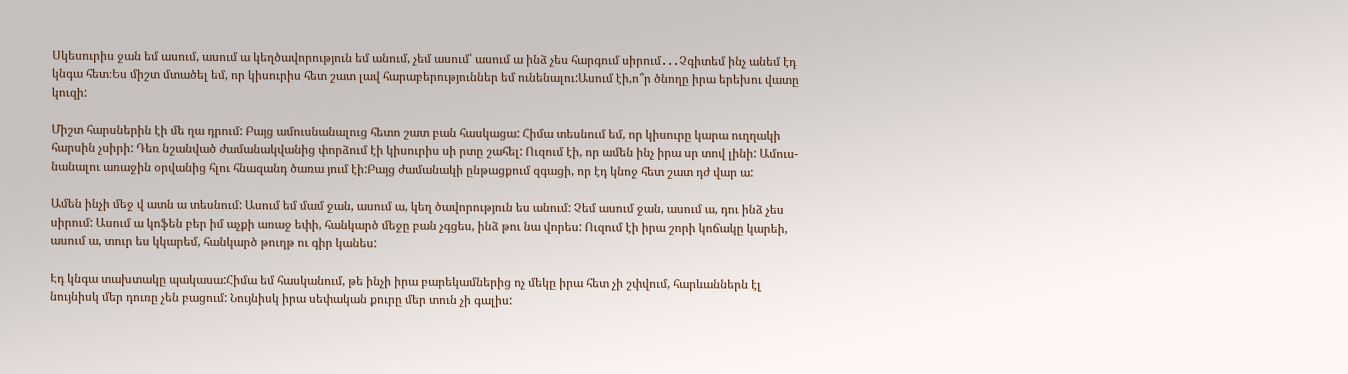Սկեսուրիս ջան եմ ասում, ասում ա կեղծավորություն եմ անում, չեմ ասում՝ ասում ա ինձ չես հարգում սիրում․․․Չգիտեմ ինչ անեմ էդ
կնգա հետ։Ես միշտ մտածել եմ, որ կիսուրիս հետ շատ լավ հարաբերություններ եմ ունենալու:Ասում էի,ո՞ր ծնողը իրա երեխու վատը
կուզի:

Միշտ հարսներին էի մե ղա դրում: Բայց ամուսնանալուց հետո շատ բան հասկացա: Հիմա տեսնում եմ, որ կիսուրը կարա ուղղակի
հարսին չսիրի: Դեռ նշանված ժամանակվանից փորձում էի կիսուրիս սի րտը շահել: Ուզում էի, որ ամեն ինչ իրա սր տով լինի: Ամուս-
նանալու առաջին օրվանից հլու հնազանդ ծառա յում էի:Բայց ժամանակի ընթացքում զգացի, որ էդ կնոջ հետ շատ դժ վար ա:

Ամեն ինչի մեջ վ ատն ա տեսնում: Ասում եմ մամ ջան, ասում ա, կեղ ծավորություն ես անում: Չեմ ասում ջան, ասում ա, դու ինձ չես
սիրում: Ասում ա կոֆեն բեր իմ աչքի առաջ եփի, հանկարծ մեջը բան չգցես, ինձ թու նա վորես: Ուզում էի իրա շորի կոճակը կարեի,
ասում ա, տուր ես կկարեմ, հանկարծ թուղթ ու գիր կանես:

Էդ կնգա տախտակը պակասա:Հիմա եմ հասկանում, թե ինչի իրա բարեկամներից ոչ մեկը իրա հետ չի շփվում, հարևաններն էլ
նույնիսկ մեր դուռը չեն բացում: Նույնիսկ իրա սեփական քուրը մեր տուն չի գալիս: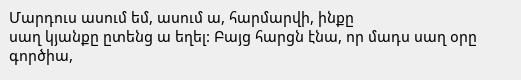Մարդուս ասում եմ, ասում ա, հարմարվի, ինքը
սաղ կյանքը ըտենց ա եղել: Բայց հարցն էնա, որ մադս սաղ օրը գործիա,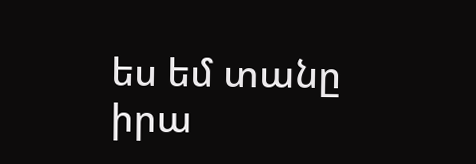ես եմ տանը իրա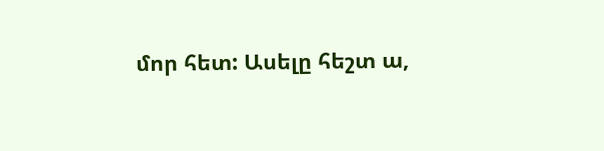մոր հետ: Ասելը հեշտ ա,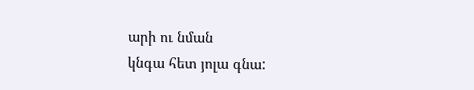արի ու նման
կնգա հետ յոլա գնա: